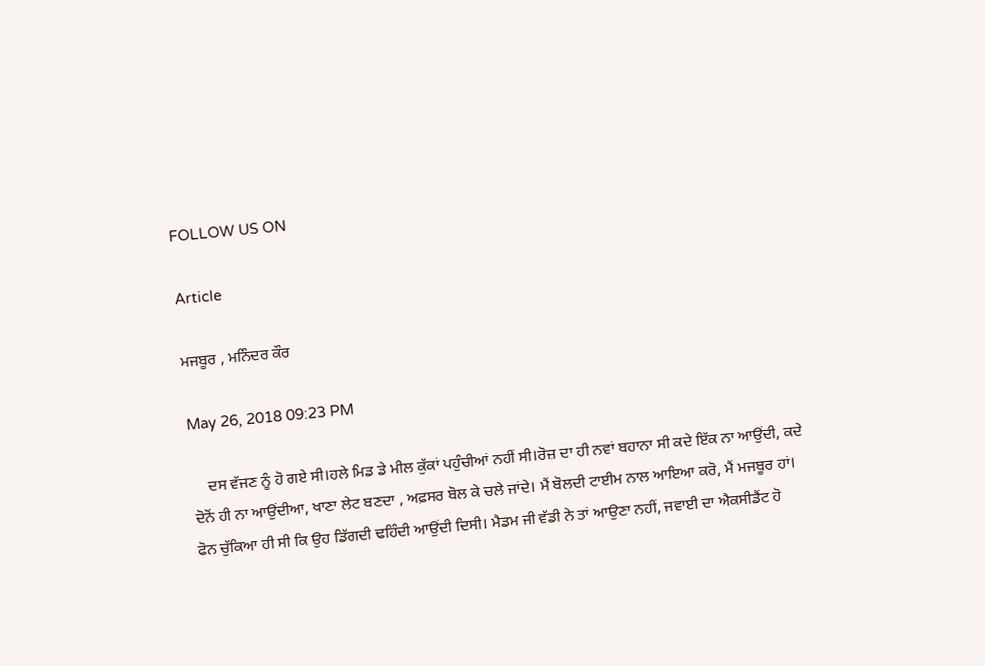FOLLOW US ON

Article

ਮਜਬੂਰ , ਮਨਿੰਦਰ ਕੌਰ

May 26, 2018 09:23 PM

    ਦਸ ਵੱਜਣ ਨੂੰ ਹੋ ਗਏ ਸੀ।ਹਲੇ ਮਿਡ ਡੇ ਮੀਲ ਕੁੱਕਾਂ ਪਹੁੰਚੀਆਂ ਨਹੀਂ ਸੀ।ਰੋਜ਼ ਦਾ ਹੀ ਨਵਾਂ ਬਹਾਨਾ ਸੀ ਕਦੇ ਇੱਕ ਨਾ ਆਉਂਦੀ, ਕਦੇ ਦੋਨੋਂ ਹੀ ਨਾ ਆਉਂਦੀਆ, ਖਾਣਾ ਲੇਟ ਬਣਦਾ , ਅਫ਼ਸਰ ਬੋਲ ਕੇ ਚਲੇ ਜਾਂਦੇ। ਮੈਂ ਬੋਲਦੀ ਟਾਈਮ ਨਾਲ ਆਇਆ ਕਰੋ, ਮੈਂ ਮਜਬੂਰ ਹਾਂ। ਫੋਨ ਚੁੱਕਿਆ ਹੀ ਸੀ ਕਿ ਉਹ ਡਿੱਗਦੀ ਢਹਿੰਦੀ ਆਉਂਦੀ ਦਿਸੀ। ਮੈਡਮ ਜੀ ਵੱਡੀ ਨੇ ਤਾਂ ਆਉਣਾ ਨਹੀਂ, ਜਵਾਈ ਦਾ ਐਕਸੀਡੈਂਟ ਹੋ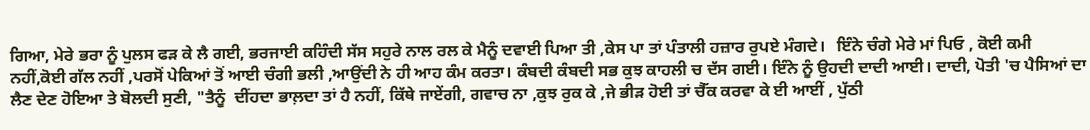ਗਿਆ, ਮੇਰੇ ਭਰਾ ਨੂੰ ਪੁਲਸ ਫੜ ਕੇ ਲੈ ਗਈ, ਭਰਜਾਈ ਕਹਿੰਦੀ ਸੱਸ ਸਹੁਰੇ ਨਾਲ ਰਲ ਕੇ ਮੈਨੂੰ ਦਵਾਈ ਪਿਆ ਤੀ ,ਕੇਸ ਪਾ ਤਾਂ ਪੰਤਾਲੀ ਹਜ਼ਾਰ ਰੁਪਏ ਮੰਗਦੇ।   ਇੰਨੇ ਚੰਗੇ ਮੇਰੇ ਮਾਂ ਪਿਓ , ਕੋਈ ਕਮੀ ਨਹੀਂ,ਕੋਈ ਗੱਲ ਨਹੀਂ ,ਪਰਸੋਂ ਪੇਕਿਆਂ ਤੋਂ ਆਈ ਚੰਗੀ ਭਲੀ ,ਆਉਂਦੀ ਨੇ ਹੀ ਆਹ ਕੰਮ ਕਰਤਾ। ਕੰਬਦੀ ਕੰਬਦੀ ਸਭ ਕੁਝ ਕਾਹਲੀ ਚ ਦੱਸ ਗਈ। ਇੰਨੇ ਨੂੰ ਉਹਦੀ ਦਾਦੀ ਆਈ। ਦਾਦੀ, ਪੋਤੀ 'ਚ ਪੈਸਿਆਂ ਦਾ ਲੈਣ ਦੇਣ ਹੋਇਆ ਤੇ ਬੋਲਦੀ ਸੁਣੀ, "ਤੈਨੂੰ  ਦੀਂਹਦਾ ਭਾਲ਼ਦਾ ਤਾਂ ਹੈ ਨਹੀਂ, ਕਿੱਥੇ ਜਾਏਂਗੀ, ਗਵਾਚ ਨਾ ,ਕੁਝ ਰੁਕ ਕੇ ,ਜੇ ਭੀੜ ਹੋਈ ਤਾਂ ਚੈੱਕ ਕਰਵਾ ਕੇ ਈ ਆਈਂ , ਪੁੱਠੀ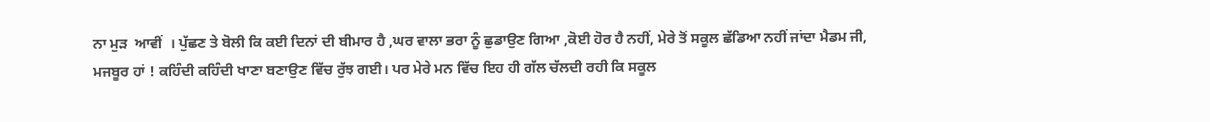ਨਾ ਮੁੜ  ਆਵੀਂ  । ਪੁੱਛਣ ਤੇ ਬੋਲੀ ਕਿ ਕਈ ਦਿਨਾਂ ਦੀ ਬੀਮਾਰ ਹੈ ,ਘਰ ਵਾਲਾ ਭਰਾ ਨੂੰ ਛੁਡਾਉਣ ਗਿਆ ,ਕੋਈ ਹੋਰ ਹੈ ਨਹੀਂ, ਮੇਰੇ ਤੋਂ ਸਕੂਲ ਛੱਡਿਆ ਨਹੀਂ ਜਾਂਦਾ ਮੈਡਮ ਜੀ, ਮਜਬੂਰ ਹਾਂ ! ਕਹਿੰਦੀ ਕਹਿੰਦੀ ਖਾਣਾ ਬਣਾਉਣ ਵਿੱਚ ਰੁੱਝ ਗਈ। ਪਰ ਮੇਰੇ ਮਨ ਵਿੱਚ ਇਹ ਹੀ ਗੱਲ ਚੱਲਦੀ ਰਹੀ ਕਿ ਸਕੂਲ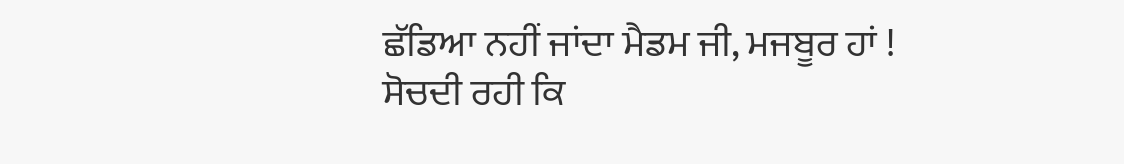ਛੱਡਿਆ ਨਹੀਂ ਜਾਂਦਾ ਮੈਡਮ ਜੀ, ਮਜਬੂਰ ਹਾਂ ! ਸੋਚਦੀ ਰਹੀ ਕਿ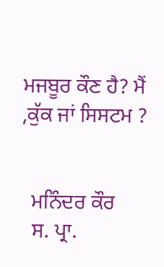ਮਜਬੂਰ ਕੌਣ ਹੈ? ਮੈਂ ,ਕੁੱਕ ਜਾਂ ਸਿਸਟਮ ?


  ਮਨਿੰਦਰ ਕੌਰ
  ਸ. ਪ੍ਰਾ.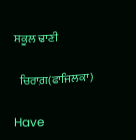ਸਕੂਲ ਢਾਣੀ

  ਚਿਰਾਗ਼(ਫਾਜਿਲਕਾ)

Have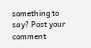something to say? Post your comment